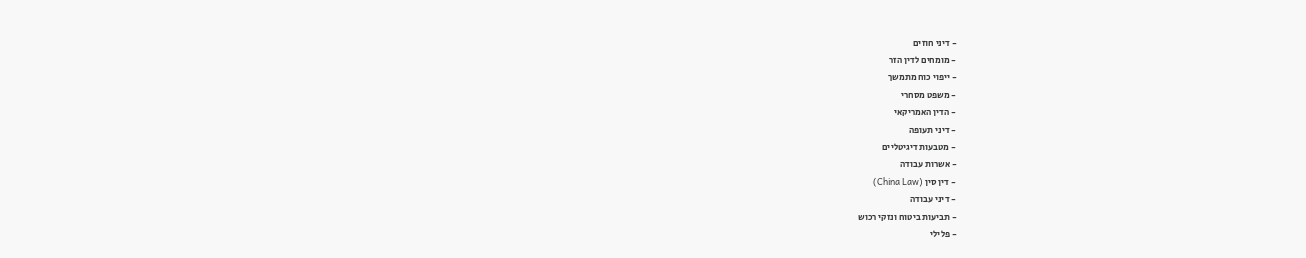- דיני חוזים
- מומחים לדין הזר
- ייפוי כוח מתמשך
- משפט מסחרי
- הדין האמריקאי
- דיני תעופה
- מטבעות דיגיטליים
- אשרות עבודה
- דין סין (China Law)
- דיני עבודה
- תביעות ביטוח ונזקי רכוש
- פלילי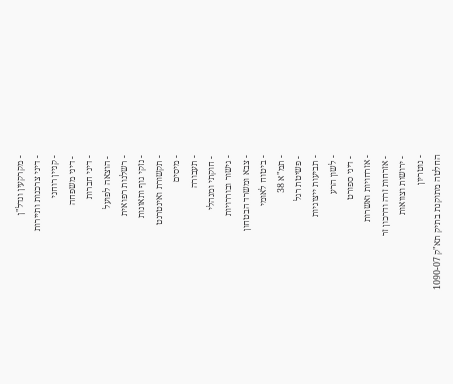- מקרקעין ונדל"ן
- דיני צרכנות ותיירות
- קניין רוחני
- דיני משפחה
- דיני חברות
- הוצאה לפועל
- רשלנות רפואית
- נזקי גוף ותאונות
- תקשורת ואינטרנט
- מיסים
- תעבורה
- חוקתי ומנהלי
- גישור ובוררויות
- צבא ומשרד הבטחון
- ביטוח לאומי
- תמ"א 38
- פשיטת רגל
- תביעות ייצוגיות
- לשון הרע
- דיני ספורט
- אזרחויות ואשרות
- אזרחות זרה ודרכון זר
- ירושות וצוואות
- נוטריון
החלטה מתוקנת בתיק תא"ק 1090-07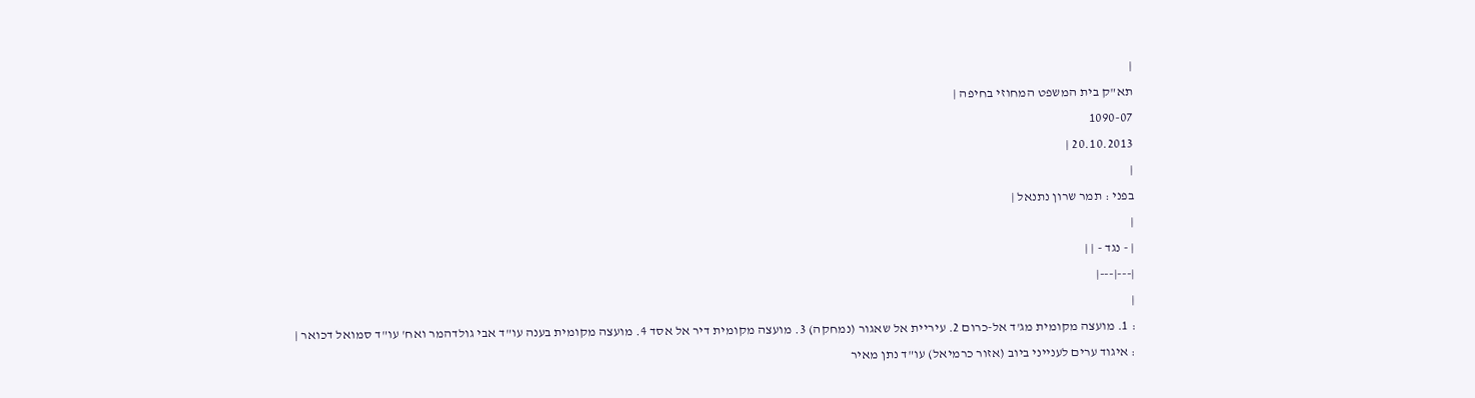|
תא"ק בית המשפט המחוזי בחיפה |
1090-07
20.10.2013 |
|
בפני : תמר שרון נתנאל |
|
| - נגד - | |
|---|---|
|
: 1. מועצה מקומית מג'ד אל-כרום 2. עיריית אל שאגור (נמחקה) 3. מועצה מקומית דיר אל אסד 4. מועצה מקומית בענה עו"ד אבי גולדהמר ואח' עו"ד סמואל דכואר |
: איגוד ערים לענייני ביוב (אזור כרמיאל) עו"ד נתן מאיר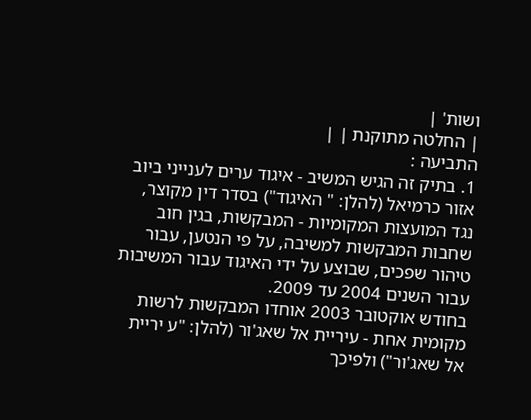ושות' |
| החלטה מתוקנת | |
התביעה :
1. בתיק זה הגיש המשיב - איגוד ערים לענייני ביוב אזור כרמיאל (להלן: " האיגוד") בסדר דין מקוצר, נגד המועצות המקומיות - המבקשות, בגין חוב שחבות המבקשות למשיבה, על פי הנטען, עבור טיהור שפכים, שבוצע על ידי האיגוד עבור המשיבות עבור השנים 2004 עד 2009.
בחודש אוקטובר 2003 אוחדו המבקשות לרשות מקומית אחת - עיריית אל שאג'ור (להלן: "ע יריית אל שאג'ור") ולפיכך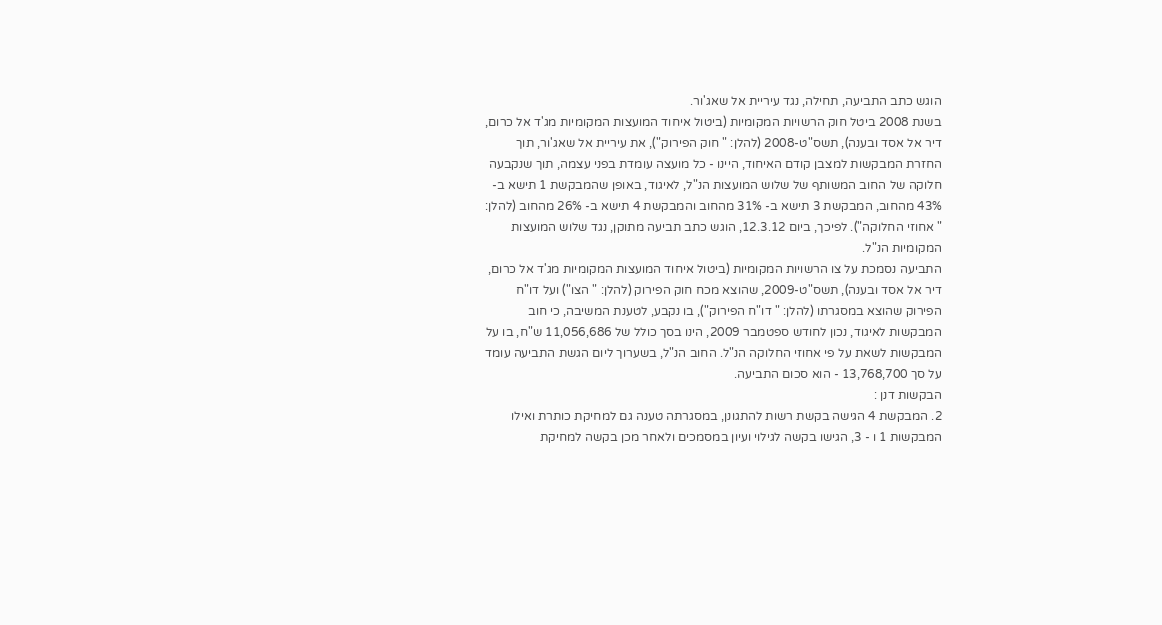הוגש כתב התביעה, תחילה, נגד עיריית אל שאג'ור.
בשנת 2008 ביטל חוק הרשויות המקומיות (ביטול איחוד המועצות המקומיות מג'ד אל כרום, דיר אל אסד ובענה), תשס"ט-2008 (להלן: " חוק הפירוק"), את עיריית אל שאג'ור, תוך החזרת המבקשות למצבן קודם האיחוד, היינו - כל מועצה עומדת בפני עצמה, תוך שנקבעה חלוקה של החוב המשותף של שלוש המועצות הנ"ל, לאיגוד, באופן שהמבקשת 1 תישא ב- 43% מהחוב, המבקשת 3 תישא ב- 31% מהחוב והמבקשת 4 תישא ב- 26% מהחוב (להלן: " אחוזי החלוקה"). לפיכך, ביום 12.3.12, הוגש כתב תביעה מתוקן, נגד שלוש המועצות המקומיות הנ"ל.
התביעה נסמכת על צו הרשויות המקומיות (ביטול איחוד המועצות המקומיות מג'ד אל כרום, דיר אל אסד ובענה), תשס"ט-2009, שהוצא מכח חוק הפירוק (להלן: " הצו") ועל דו"ח הפירוק שהוצא במסגרתו (להלן: " דו"ח הפירוק"), בו נקבע, לטענת המשיבה, כי חוב המבקשות לאיגוד, נכון לחודש ספטמבר 2009, הינו בסך כולל של 11,056,686 ש"ח, בו על המבקשות לשאת על פי אחוזי החלוקה הנ"ל. החוב הנ"ל, בשערוך ליום הגשת התביעה עומד על סך 13,768,700 - הוא סכום התביעה.
הבקשות דנן :
2. המבקשת 4 הגישה בקשת רשות להתגונן, במסגרתה טענה גם למחיקת כותרת ואילו המבקשות 1 ו - 3, הגישו בקשה לגילוי ועיון במסמכים ולאחר מכן בקשה למחיקת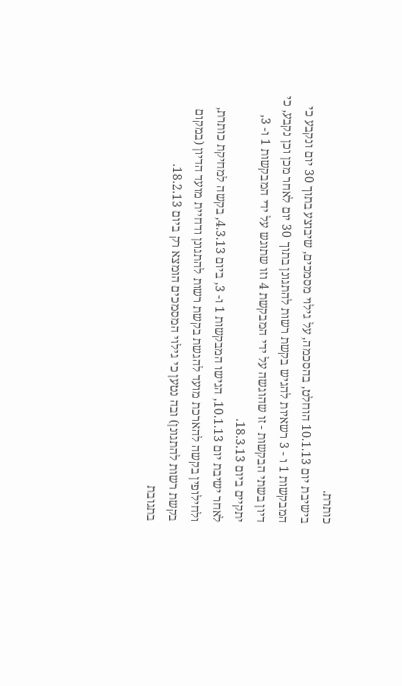כותרת.
בישיבת יום 10.1.13 הוחלט, בהסכמה, על גילוי מסמכים, שיבוצע בתוך 30 יום ונקבע כי המבקשות 1 ו - 3 רשאיות להגיש בקשת רשות להתגונן בתוך 30 יום לאחר מכן וכן נקבע, כי דיון בשתי הבקשות - זו שהוגשה על ידי המבקשת 4 וזו שתוגש על ידי המבקשות 1 ו- 3, יתקיים ביום 18.3.13.
לאחר ישיבת יום 10.1.13, הגישו המבקשות 1 ו- 3, ביום 4.3.13, בקשה למחיקת כותרת, ולחילופין בקשה להארכת מועד להגשת בקשת רשות להתגונן ודחיית מועד הדיון (במקום בקשת רשות להתגונן) ובה נטען כי גילוי המסמכים הומצא רק ביום 18.2.13.
בתגובת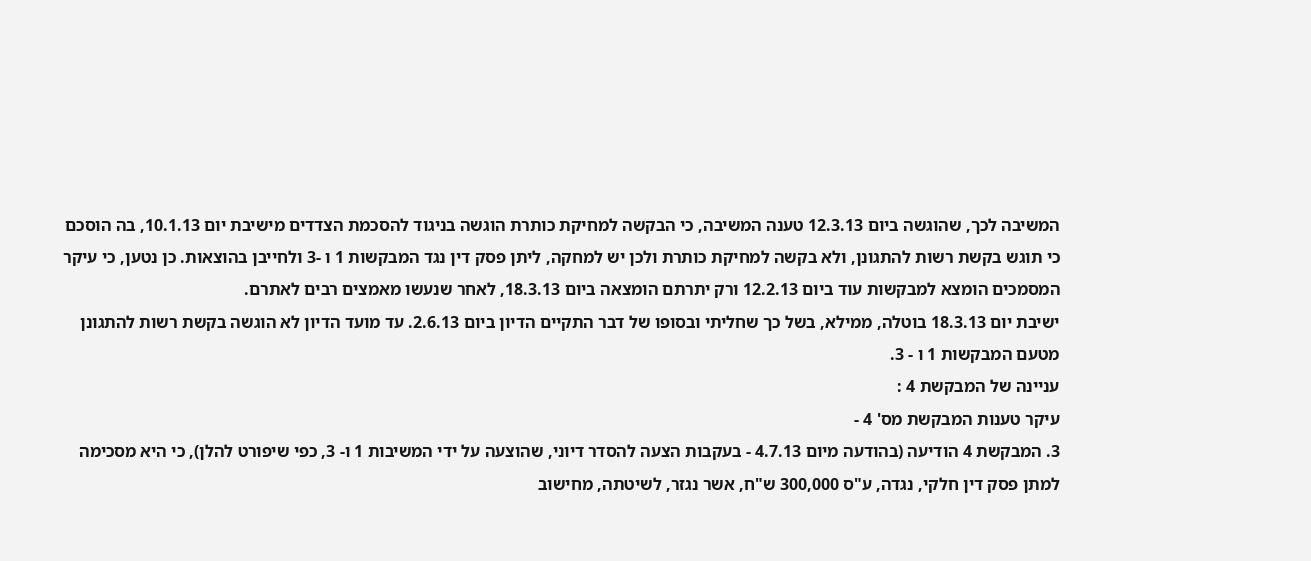המשיבה לכך, שהוגשה ביום 12.3.13 טענה המשיבה, כי הבקשה למחיקת כותרת הוגשה בניגוד להסכמת הצדדים מישיבת יום 10.1.13, בה הוסכם כי תוגש בקשת רשות להתגונן, ולא בקשה למחיקת כותרת ולכן יש למחקה, ליתן פסק דין נגד המבקשות 1 ו -3 ולחייבן בהוצאות. כן נטען, כי עיקר המסמכים הומצא למבקשות עוד ביום 12.2.13 ורק יתרתם הומצאה ביום 18.3.13, לאחר שנעשו מאמצים רבים לאתרם.
ישיבת יום 18.3.13 בוטלה, ממילא, בשל כך שחליתי ובסופו של דבר התקיים הדיון ביום 2.6.13. עד מועד הדיון לא הוגשה בקשת רשות להתגונן מטעם המבקשות 1 ו - 3.
עניינה של המבקשת 4 :
עיקר טענות המבקשת מס' 4 -
3. המבקשת 4 הודיעה (בהודעה מיום 4.7.13 - בעקבות הצעה להסדר דיוני, שהוצעה על ידי המשיבות 1 ו- 3, כפי שיפורט להלן), כי היא מסכימה למתן פסק דין חלקי, נגדה, ע"ס 300,000 ש"ח, אשר נגזר, לשיטתה, מחישוב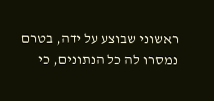ראשוני שבוצע על ידה, בטרם נמסרו לה כל הנתונים, כי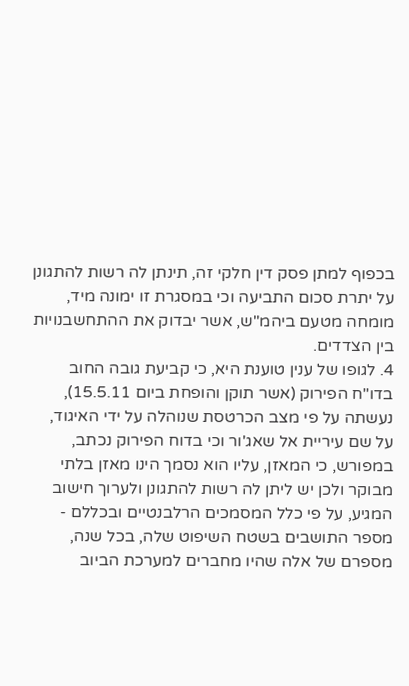בכפוף למתן פסק דין חלקי זה, תינתן לה רשות להתגונן על יתרת סכום התביעה וכי במסגרת זו ימונה מיד, מומחה מטעם ביהמ"ש, אשר יבדוק את ההתחשבנויות בין הצדדים.
4. לגופו של ענין טוענת היא, כי קביעת גובה החוב בדו"ח הפירוק (אשר תוקן והופחת ביום 15.5.11), נעשתה על פי מצב הכרטסת שנוהלה על ידי האיגוד, על שם עיריית אל שאג'ור וכי בדוח הפירוק נכתב, במפורש, כי המאזן, עליו הוא נסמך הינו מאזן בלתי מבוקר ולכן יש ליתן לה רשות להתגונן ולערוך חישוב המגיע, על פי כלל המסמכים הרלבנטיים ובכללם - מספר התושבים בשטח השיפוט שלה, בכל שנה, מספרם של אלה שהיו מחברים למערכת הביוב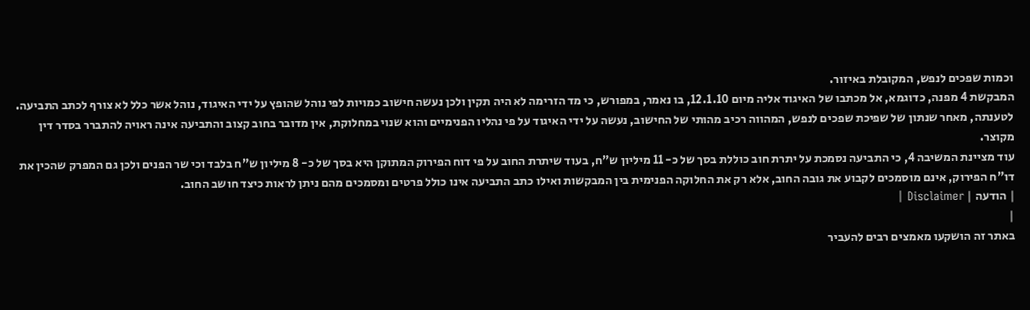וכמות שפכים לנפש, המקובלת באיזור.
המבקשת 4 מפנה, כדוגמא, אל מכתבו של האיגוד אליה מיום 12.1.10, בו נאמר, במפורש, כי מד הזרימה לא היה תקין ולכן נעשה חישוב כמויות לפי נוהל שהופץ על ידי האיגוד, נוהל אשר כלל לא צורף לכתב התביעה. לטענתה, מאחר שנתון של שפיכת שפכים לנפש, המהווה רכיב מהותי של החישוב, נעשה על ידי האיגוד על פי נהליו הפנימיים והוא שנוי במחלוקת, אין מדובר בחוב קצוב והתביעה אינה ראויה להתברר בסדר דין מקוצר.
עוד מציינת המשיבה 4, כי התביעה נסמכת על יתרת חוב כוללת בסך של כ- 11 מיליון ש"ח, בעוד שיתרת החוב על פי דוח הפירוק המתוקן היא בסך של כ- 8 מיליון ש"ח בלבד וכי שר הפנים ולכן גם המפרק שהכין את דו"ח הפירוק, אינם מוסמכים לקבוע את גובה החוב, אלא רק את החלוקה הפנימית בין המבקשות ואילו כתב התביעה אינו כולל פרטים ומסמכים מהם ניתן לראות כיצד חושב החוב.
| הודעה | Disclaimer |
|
באתר זה הושקעו מאמצים רבים להעביר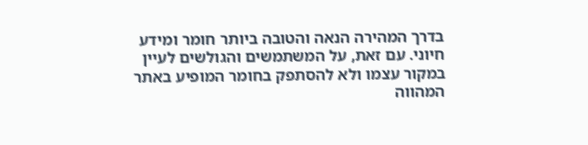בדרך המהירה הנאה והטובה ביותר חומר ומידע חיוני. עם זאת, על המשתמשים והגולשים לעיין במקור עצמו ולא להסתפק בחומר המופיע באתר המהווה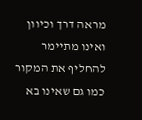מראה דרך וכיוון ואינו מתיימר להחליף את המקור כמו גם שאינו בא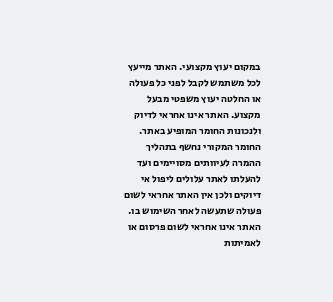במקום יעוץ מקצועי. האתר מייעץ לכל משתמש לקבל לפני כל פעולה או החלטה יעוץ משפטי מבעל מקצוע. האתר אינו אחראי לדיוק ולנכונות החומר המופיע באתר. החומר המקורי נחשף בתהליך ההמרה לעיוותים מסויימים ועד להעלתו לאתר עלולים ליפול אי דיוקים ולכן אין האתר אחראי לשום פעולה שתעשה לאחר השימוש בו. האתר אינו אחראי לשום פרסום או לאמיתות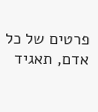פרטים של כל אדם, תאגיד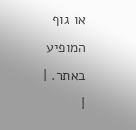או גוף המופיע באתר. |
|